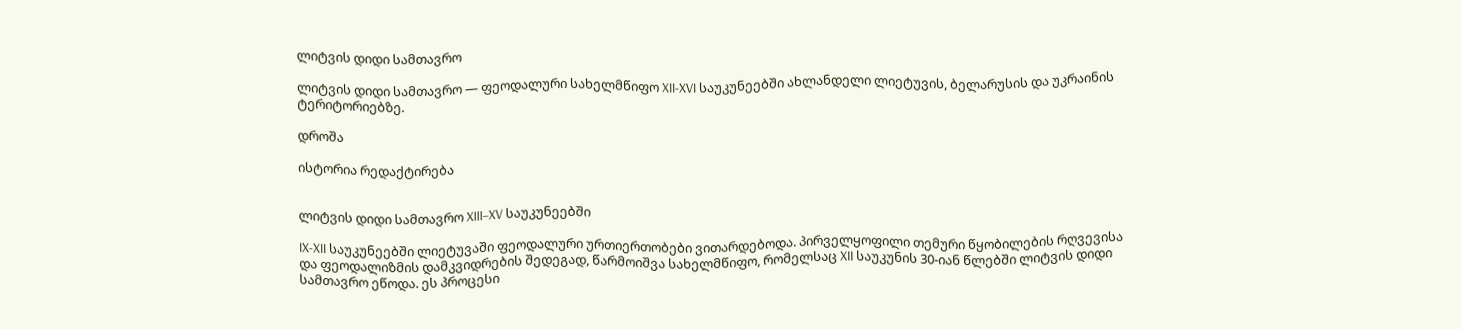ლიტვის დიდი სამთავრო

ლიტვის დიდი სამთავრო — ფეოდალური სახელმწიფო XII-XVI საუკუნეებში ახლანდელი ლიეტუვის, ბელარუსის და უკრაინის ტერიტორიებზე.

დროშა

ისტორია რედაქტირება


ლიტვის დიდი სამთავრო XIII–XV საუკუნეებში

IX-XII საუკუნეებში ლიეტუვაში ფეოდალური ურთიერთობები ვითარდებოდა. პირველყოფილი თემური წყობილების რღვევისა და ფეოდალიზმის დამკვიდრების შედეგად, წარმოიშვა სახელმწიფო, რომელსაც XII საუკუნის 30-იან წლებში ლიტვის დიდი სამთავრო ეწოდა. ეს პროცესი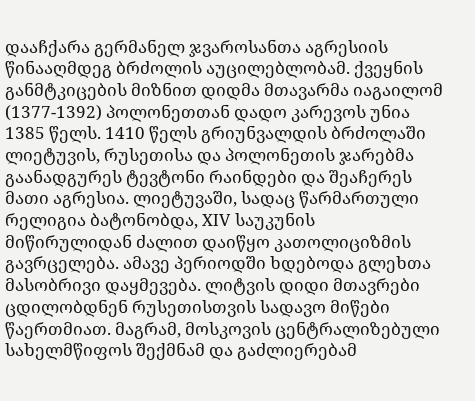დააჩქარა გერმანელ ჯვაროსანთა აგრესიის წინააღმდეგ ბრძოლის აუცილებლობამ. ქვეყნის განმტკიცების მიზნით დიდმა მთავარმა იაგაილომ (1377-1392) პოლონეთთან დადო კარევოს უნია 1385 წელს. 1410 წელს გრიუნვალდის ბრძოლაში ლიეტუვის, რუსეთისა და პოლონეთის ჯარებმა გაანადგურეს ტევტონი რაინდები და შეაჩერეს მათი აგრესია. ლიეტუვაში, სადაც წარმართული რელიგია ბატონობდა, XIV საუკუნის მიწირულიდან ძალით დაიწყო კათოლიციზმის გავრცელება. ამავე პერიოდში ხდებოდა გლეხთა მასობრივი დაყმევება. ლიტვის დიდი მთავრები ცდილობდნენ რუსეთისთვის სადავო მიწები წაერთმიათ. მაგრამ, მოსკოვის ცენტრალიზებული სახელმწიფოს შექმნამ და გაძლიერებამ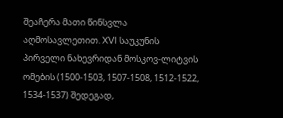შეაჩერა მათი წინსვლა აღმოსავლეთით. XVI საუკუნის პირველი ნახევრიდან მოსკოვ-ლიტვის ომების (1500-1503, 1507-1508, 1512-1522, 1534-1537) შედეგად,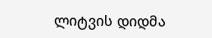ლიტვის დიდმა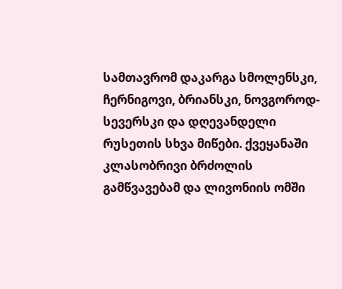სამთავრომ დაკარგა სმოლენსკი, ჩერნიგოვი, ბრიანსკი, ნოვგოროდ-სევერსკი და დღევანდელი რუსეთის სხვა მიწები. ქვეყანაში კლასობრივი ბრძოლის გამწვავებამ და ლივონიის ომში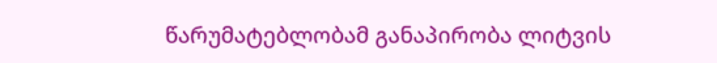წარუმატებლობამ განაპირობა ლიტვის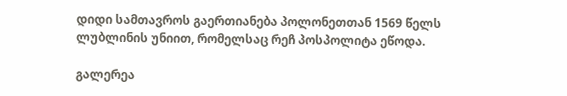დიდი სამთავროს გაერთიანება პოლონეთთან 1569 წელს ლუბლინის უნიით, რომელსაც რეჩ პოსპოლიტა ეწოდა.

გალერეა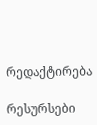რედაქტირება

რესურსები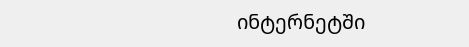ინტერნეტში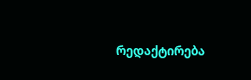რედაქტირება